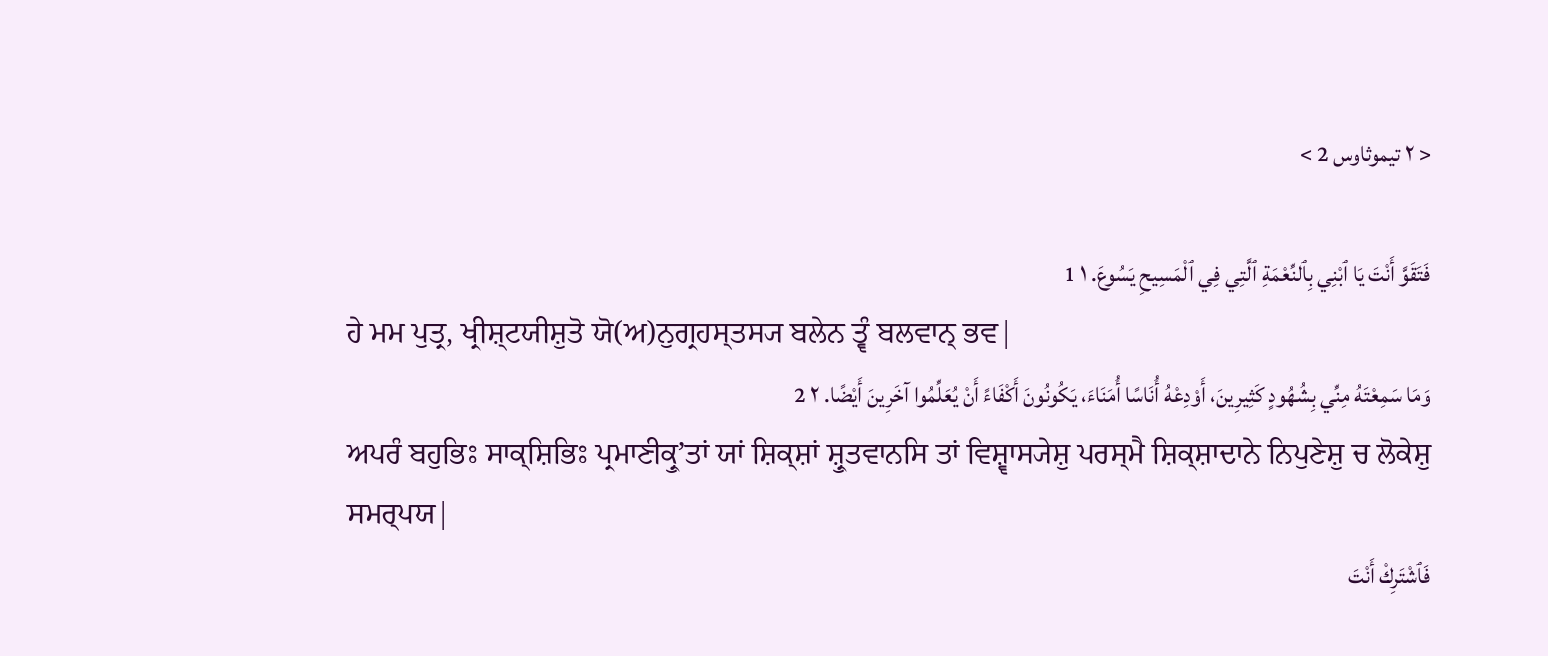< ٢ تيموثاوس 2 >

فَتَقَوَّ أَنْتَ يَا ٱبْنِي بِٱلنِّعْمَةِ ٱلَّتِي فِي ٱلْمَسِيحِ يَسُوعَ. ١ 1
ਹੇ ਮਮ ਪੁਤ੍ਰ, ਖ੍ਰੀਸ਼੍ਟਯੀਸ਼ੁਤੋ ਯੋ(ਅ)ਨੁਗ੍ਰਹਸ੍ਤਸ੍ਯ ਬਲੇਨ ਤ੍ਵੰ ਬਲਵਾਨ੍ ਭਵ|
وَمَا سَمِعْتَهُ مِنِّي بِشُهُودٍ كَثِيرِينَ، أَوْدِعْهُ أُنَاسًا أُمَنَاءَ، يَكُونُونَ أَكْفَاءً أَنْ يُعَلِّمُوا آخَرِينَ أَيْضًا. ٢ 2
ਅਪਰੰ ਬਹੁਭਿਃ ਸਾਕ੍ਸ਼ਿਭਿਃ ਪ੍ਰਮਾਣੀਕ੍ਰੁʼਤਾਂ ਯਾਂ ਸ਼ਿਕ੍ਸ਼ਾਂ ਸ਼੍ਰੁਤਵਾਨਸਿ ਤਾਂ ਵਿਸ਼੍ਵਾਸ੍ਯੇਸ਼ੁ ਪਰਸ੍ਮੈ ਸ਼ਿਕ੍ਸ਼ਾਦਾਨੇ ਨਿਪੁਣੇਸ਼ੁ ਚ ਲੋਕੇਸ਼ੁ ਸਮਰ੍ਪਯ|
فَٱشْتَرِكْ أَنْتَ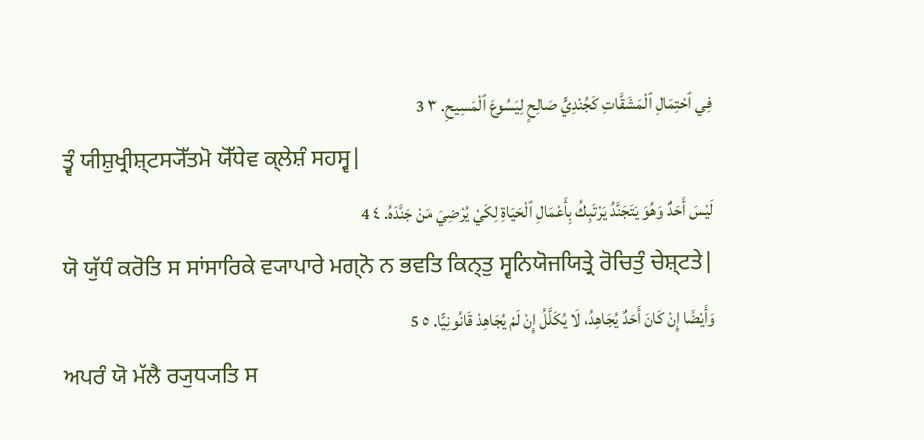فِي ٱحْتِمَالِ ٱلْمَشَقَّاتِ كَجُنْدِيٍّ صَالِحٍ لِيَسُوعَ ٱلْمَسِيحِ. ٣ 3
ਤ੍ਵੰ ਯੀਸ਼ੁਖ੍ਰੀਸ਼੍ਟਸ੍ਯੋੱਤਮੋ ਯੋੱਧੇਵ ਕ੍ਲੇਸ਼ੰ ਸਹਸ੍ਵ|
لَيْسَ أَحَدٌ وَهُوَ يَتَجَنَّدُ يَرْتَبِكُ بِأَعْمَالِ ٱلْحَيَاةِ لِكَيْ يُرْضِيَ مَنْ جَنَّدَهُ. ٤ 4
ਯੋ ਯੁੱਧੰ ਕਰੋਤਿ ਸ ਸਾਂਸਾਰਿਕੇ ਵ੍ਯਾਪਾਰੇ ਮਗ੍ਨੋ ਨ ਭਵਤਿ ਕਿਨ੍ਤੁ ਸ੍ਵਨਿਯੋਜਯਿਤ੍ਰੇ ਰੋਚਿਤੁੰ ਚੇਸ਼੍ਟਤੇ|
وَأَيْضًا إِنْ كَانَ أَحَدٌ يُجَاهِدُ، لَا يُكَلَّلُ إِنْ لَمْ يُجَاهِدْ قَانُونِيًّا. ٥ 5
ਅਪਰੰ ਯੋ ਮੱਲੈ ਰ੍ਯੁਧ੍ਯਤਿ ਸ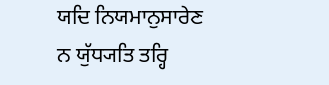ਯਦਿ ਨਿਯਮਾਨੁਸਾਰੇਣ ਨ ਯੁੱਧ੍ਯਤਿ ਤਰ੍ਹਿ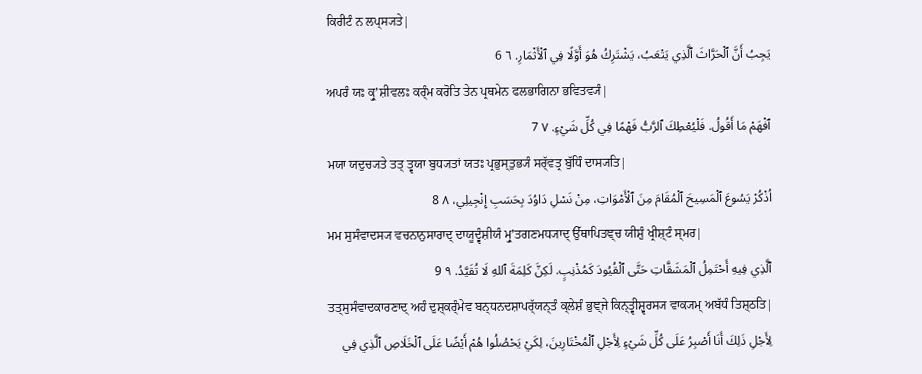ਕਿਰੀਟੰ ਨ ਲਪ੍ਸ੍ਯਤੇ|
يَجِبُ أَنَّ ٱلْحَرَّاثَ ٱلَّذِي يَتْعَبُ، يَشْتَرِكُ هُوَ أَوَّلًا فِي ٱلْأَثْمَارِ. ٦ 6
ਅਪਰੰ ਯਃ ਕ੍ਰੁʼਸ਼ੀਵਲਃ ਕਰ੍ੰਮ ਕਰੋਤਿ ਤੇਨ ਪ੍ਰਥਮੇਨ ਫਲਭਾਗਿਨਾ ਭਵਿਤਵ੍ਯੰ|
ٱفْهَمْ مَا أَقُولُ. فَلْيُعْطِكَ ٱلرَّبُّ فَهْمًا فِي كُلِّ شَيْءٍ. ٧ 7
ਮਯਾ ਯਦੁਚ੍ਯਤੇ ਤਤ੍ ਤ੍ਵਯਾ ਬੁਧ੍ਯਤਾਂ ਯਤਃ ਪ੍ਰਭੁਸ੍ਤੁਭ੍ਯੰ ਸਰ੍ੱਵਤ੍ਰ ਬੁੱਧਿੰ ਦਾਸ੍ਯਤਿ|
اُذْكُرْ يَسُوعَ ٱلْمَسِيحَ ٱلْمُقَامَ مِنَ ٱلْأَمْوَاتِ، مِنْ نَسْلِ دَاوُدَ بِحَسَبِ إِنْجِيلِي، ٨ 8
ਮਮ ਸੁਸੰਵਾਦਸ੍ਯ ਵਚਨਾਨੁਸਾਰਾਦ੍ ਦਾਯੂਦ੍ਵੰਸ਼ੀਯੰ ਮ੍ਰੁʼਤਗਣਮਧ੍ਯਾਦ੍ ਉੱਥਾਪਿਤਞ੍ਚ ਯੀਸ਼ੁੰ ਖ੍ਰੀਸ਼੍ਟੰ ਸ੍ਮਰ|
ٱلَّذِي فِيهِ أَحْتَمِلُ ٱلْمَشَقَّاتِ حَتَّى ٱلْقُيُودَ كَمُذْنِبٍ. لَكِنَّ كَلِمَةَ ٱللهِ لَا تُقَيَّدُ. ٩ 9
ਤਤ੍ਸੁਸੰਵਾਦਕਾਰਣਾਦ੍ ਅਹੰ ਦੁਸ਼੍ਕਰ੍ੰਮੇਵ ਬਨ੍ਧਨਦਸ਼ਾਪਰ੍ੱਯਨ੍ਤੰ ਕ੍ਲੇਸ਼ੰ ਭੁਞ੍ਜੇ ਕਿਨ੍ਤ੍ਵੀਸ਼੍ਵਰਸ੍ਯ ਵਾਕ੍ਯਮ੍ ਅਬੱਧੰ ਤਿਸ਼੍ਠਤਿ|
لِأَجْلِ ذَلِكَ أَنَا أَصْبِرُ عَلَى كُلِّ شَيْءٍ لِأَجْلِ ٱلْمُخْتَارِينَ، لِكَيْ يَحْصُلُوا هُمْ أَيْضًا عَلَى ٱلْخَلَاصِ ٱلَّذِي فِي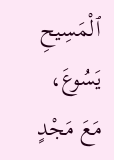ٱلْمَسِيحِ يَسُوعَ، مَعَ مَجْدٍ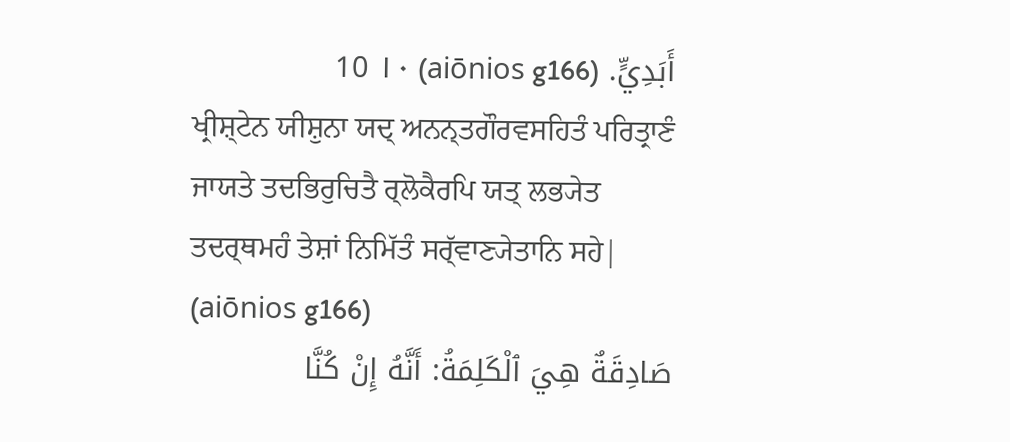أَبَدِيٍّ. (aiōnios g166) ١٠ 10
ਖ੍ਰੀਸ਼੍ਟੇਨ ਯੀਸ਼ੁਨਾ ਯਦ੍ ਅਨਨ੍ਤਗੌਰਵਸਹਿਤੰ ਪਰਿਤ੍ਰਾਣੰ ਜਾਯਤੇ ਤਦਭਿਰੁਚਿਤੈ ਰ੍ਲੋਕੈਰਪਿ ਯਤ੍ ਲਭ੍ਯੇਤ ਤਦਰ੍ਥਮਹੰ ਤੇਸ਼ਾਂ ਨਿਮਿੱਤੰ ਸਰ੍ੱਵਾਣ੍ਯੇਤਾਨਿ ਸਹੇ| (aiōnios g166)
صَادِقَةٌ هِيَ ٱلْكَلِمَةُ: أَنَّهُ إِنْ كُنَّا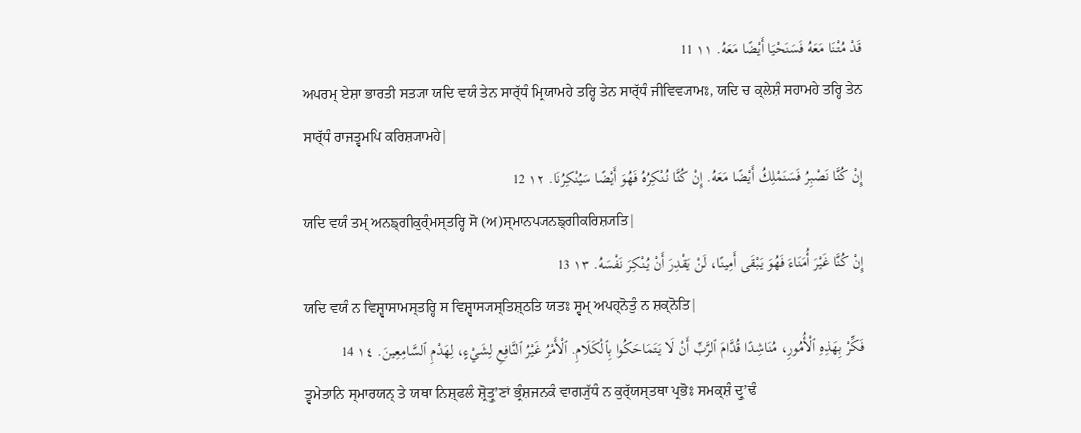قَدْ مُتْنَا مَعَهُ فَسَنَحْيَا أَيْضًا مَعَهُ. ١١ 11
ਅਪਰਮ੍ ਏਸ਼ਾ ਭਾਰਤੀ ਸਤ੍ਯਾ ਯਦਿ ਵਯੰ ਤੇਨ ਸਾਰ੍ੱਧੰ ਮ੍ਰਿਯਾਮਹੇ ਤਰ੍ਹਿ ਤੇਨ ਸਾਰ੍ੱਧੰ ਜੀਵਿਵ੍ਯਾਮਃ, ਯਦਿ ਚ ਕ੍ਲੇਸ਼ੰ ਸਹਾਮਹੇ ਤਰ੍ਹਿ ਤੇਨ ਸਾਰ੍ੱਧੰ ਰਾਜਤ੍ਵਮਪਿ ਕਰਿਸ਼੍ਯਾਮਹੇ|
إِنْ كُنَّا نَصْبِرُ فَسَنَمْلِكُ أَيْضًا مَعَهُ. إِنْ كُنَّا نُنْكِرُهُ فَهُوَ أَيْضًا سَيُنْكِرُنَا. ١٢ 12
ਯਦਿ ਵਯੰ ਤਮ੍ ਅਨਙ੍ਗੀਕੁਰ੍ੰਮਸ੍ਤਰ੍ਹਿ ਸੋ (ਅ)ਸ੍ਮਾਨਪ੍ਯਨਙ੍ਗੀਕਰਿਸ਼੍ਯਤਿ|
إِنْ كُنَّا غَيْرَ أُمَنَاءَ فَهُوَ يَبْقَى أَمِينًا، لَنْ يَقْدِرَ أَنْ يُنْكِرَ نَفْسَهُ. ١٣ 13
ਯਦਿ ਵਯੰ ਨ ਵਿਸ਼੍ਵਾਸਾਮਸ੍ਤਰ੍ਹਿ ਸ ਵਿਸ਼੍ਵਾਸ੍ਯਸ੍ਤਿਸ਼੍ਠਤਿ ਯਤਃ ਸ੍ਵਮ੍ ਅਪਹ੍ਨੋਤੁੰ ਨ ਸ਼ਕ੍ਨੋਤਿ|
فَكِّرْ بِهَذِهِ ٱلْأُمُورِ، مُنَاشِدًا قُدَّامَ ٱلرَّبِّ أَنْ لَا يَتَمَاحَكُوا بِٱلْكَلَامِ. ٱلْأَمْرُ غَيْرُ ٱلنَّافِعِ لِشَيْءٍ، لِهَدْمِ ٱلسَّامِعِينَ. ١٤ 14
ਤ੍ਵਮੇਤਾਨਿ ਸ੍ਮਾਰਯਨ੍ ਤੇ ਯਥਾ ਨਿਸ਼੍ਫਲੰ ਸ਼੍ਰੋਤ੍ਰੁʼਣਾਂ ਭ੍ਰੰਸ਼ਜਨਕੰ ਵਾਗ੍ਯੁੱਧੰ ਨ ਕੁਰ੍ੱਯਸ੍ਤਥਾ ਪ੍ਰਭੋਃ ਸਮਕ੍ਸ਼ੰ ਦ੍ਰੁʼਢੰ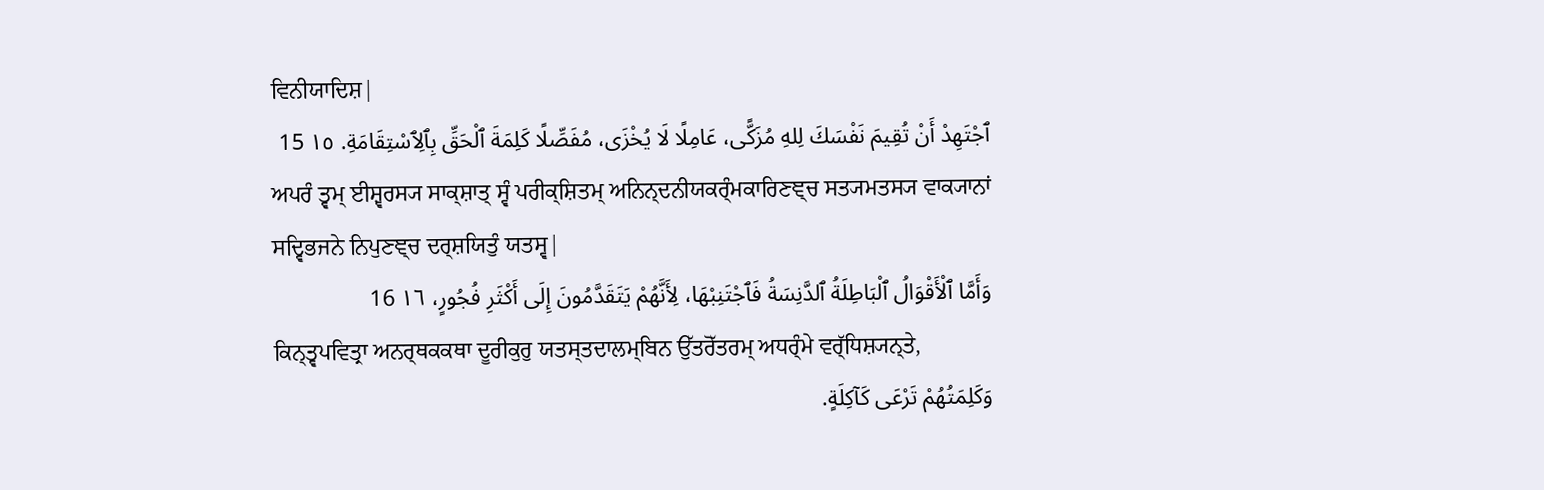ਵਿਨੀਯਾਦਿਸ਼|
ٱجْتَهِدْ أَنْ تُقِيمَ نَفْسَكَ لِلهِ مُزَكًّى، عَامِلًا لَا يُخْزَى، مُفَصِّلًا كَلِمَةَ ٱلْحَقِّ بِٱلِٱسْتِقَامَةِ. ١٥ 15
ਅਪਰੰ ਤ੍ਵਮ੍ ਈਸ਼੍ਵਰਸ੍ਯ ਸਾਕ੍ਸ਼ਾਤ੍ ਸ੍ਵੰ ਪਰੀਕ੍ਸ਼ਿਤਮ੍ ਅਨਿਨ੍ਦਨੀਯਕਰ੍ੰਮਕਾਰਿਣਞ੍ਚ ਸਤ੍ਯਮਤਸ੍ਯ ਵਾਕ੍ਯਾਨਾਂ ਸਦ੍ਵਿਭਜਨੇ ਨਿਪੁਣਞ੍ਚ ਦਰ੍ਸ਼ਯਿਤੁੰ ਯਤਸ੍ਵ|
وَأَمَّا ٱلْأَقْوَالُ ٱلْبَاطِلَةُ ٱلدَّنِسَةُ فَٱجْتَنِبْهَا، لِأَنَّهُمْ يَتَقَدَّمُونَ إِلَى أَكْثَرِ فُجُورٍ، ١٦ 16
ਕਿਨ੍ਤ੍ਵਪਵਿਤ੍ਰਾ ਅਨਰ੍ਥਕਕਥਾ ਦੂਰੀਕੁਰੁ ਯਤਸ੍ਤਦਾਲਮ੍ਬਿਨ ਉੱਤਰੋੱਤਰਮ੍ ਅਧਰ੍ੰਮੇ ਵਰ੍ੱਧਿਸ਼੍ਯਨ੍ਤੇ,
وَكَلِمَتُهُمْ تَرْعَى كَآكِلَةٍ.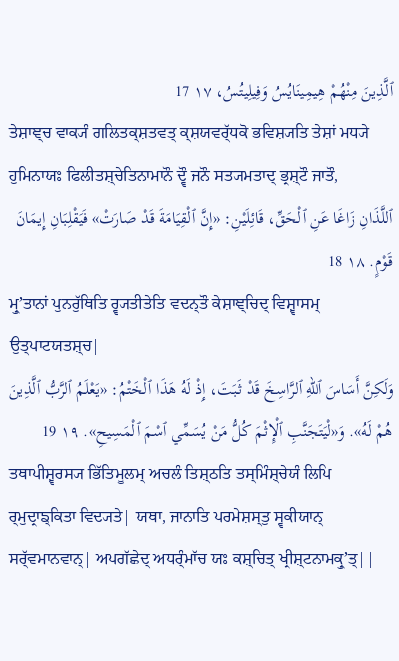ٱلَّذِينَ مِنْهُمْ هِيمِينَايُسُ وَفِيلِيتُسُ، ١٧ 17
ਤੇਸ਼ਾਞ੍ਚ ਵਾਕ੍ਯੰ ਗਲਿਤਕ੍ਸ਼ਤਵਤ੍ ਕ੍ਸ਼ਯਵਰ੍ੱਧਕੋ ਭਵਿਸ਼੍ਯਤਿ ਤੇਸ਼ਾਂ ਮਧ੍ਯੇ ਹੁਮਿਨਾਯਃ ਫਿਲੀਤਸ਼੍ਚੇਤਿਨਾਮਾਨੌ ਦ੍ਵੌ ਜਨੌ ਸਤ੍ਯਮਤਾਦ੍ ਭ੍ਰਸ਼੍ਟੌ ਜਾਤੌ,
ٱللَّذَانِ زَاغَا عَنِ ٱلْحَقِّ، قَائِلَيْنِ: «إِنَّ ٱلْقِيَامَةَ قَدْ صَارَتْ» فَيَقْلِبَانِ إِيمَانَ قَوْمٍ. ١٨ 18
ਮ੍ਰੁʼਤਾਨਾਂ ਪੁਨਰੁੱਥਿਤਿ ਰ੍ਵ੍ਯਤੀਤੇਤਿ ਵਦਨ੍ਤੌ ਕੇਸ਼ਾਞ੍ਚਿਦ੍ ਵਿਸ਼੍ਵਾਸਮ੍ ਉਤ੍ਪਾਟਯਤਸ਼੍ਚ|
وَلَكِنَّ أَسَاسَ ٱللهِ ٱلرَّاسِخَ قَدْ ثَبَتَ، إِذْ لَهُ هَذَا ٱلْخَتْمُ: «يَعْلَمُ ٱلرَّبُّ ٱلَّذِينَ هُمْ لَهُ». وَ«لْيَتَجَنَّبِ ٱلْإِثْمَ كُلُّ مَنْ يُسَمِّي ٱسْمَ ٱلْمَسِيحِ». ١٩ 19
ਤਥਾਪੀਸ਼੍ਵਰਸ੍ਯ ਭਿੱਤਿਮੂਲਮ੍ ਅਚਲੰ ਤਿਸ਼੍ਠਤਿ ਤਸ੍ਮਿੰਸ਼੍ਚੇਯੰ ਲਿਪਿ ਰ੍ਮੁਦ੍ਰਾਙ੍ਕਿਤਾ ਵਿਦ੍ਯਤੇ| ਯਥਾ, ਜਾਨਾਤਿ ਪਰਮੇਸ਼ਸ੍ਤੁ ਸ੍ਵਕੀਯਾਨ੍ ਸਰ੍ੱਵਮਾਨਵਾਨ੍| ਅਪਗੱਛੇਦ੍ ਅਧਰ੍ੰਮਾੱਚ ਯਃ ਕਸ਼੍ਚਿਤ੍ ਖ੍ਰੀਸ਼੍ਟਨਾਮਕ੍ਰੁʼਤ੍||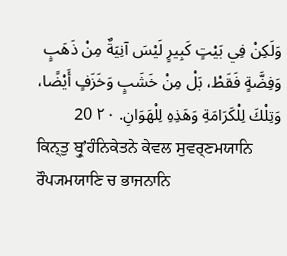وَلَكِنْ فِي بَيْتٍ كَبِيرٍ لَيْسَ آنِيَةٌ مِنْ ذَهَبٍ وَفِضَّةٍ فَقَطْ، بَلْ مِنْ خَشَبٍ وَخَزَفٍ أَيْضًا، وَتِلْكَ لِلْكَرَامَةِ وَهَذِهِ لِلْهَوَانِ. ٢٠ 20
ਕਿਨ੍ਤੁ ਬ੍ਰੁʼਹੰਨਿਕੇਤਨੇ ਕੇਵਲ ਸੁਵਰ੍ਣਮਯਾਨਿ ਰੌਪ੍ਯਮਯਾਣਿ ਚ ਭਾਜਨਾਨਿ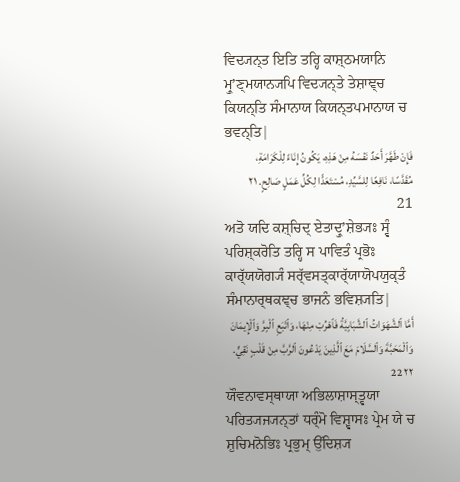ਵਿਦ੍ਯਨ੍ਤ ਇਤਿ ਤਰ੍ਹਿ ਕਾਸ਼੍ਠਮਯਾਨਿ ਮ੍ਰੁʼਣ੍ਮਯਾਨ੍ਯਪਿ ਵਿਦ੍ਯਨ੍ਤੇ ਤੇਸ਼ਾਞ੍ਚ ਕਿਯਨ੍ਤਿ ਸੰਮਾਨਾਯ ਕਿਯਨ੍ਤਪਮਾਨਾਯ ਚ ਭਵਨ੍ਤਿ|
فَإِنْ طَهَّرَ أَحَدٌ نَفْسَهُ مِنْ هَذِهِ، يَكُونُ إِنَاءً لِلْكَرَامَةِ، مُقَدَّسًا، نَافِعًا لِلسَّيِّدِ، مُسْتَعَدًّا لِكُلِّ عَمَلٍ صَالِحٍ. ٢١ 21
ਅਤੋ ਯਦਿ ਕਸ਼੍ਚਿਦ੍ ਏਤਾਦ੍ਰੁʼਸ਼ੇਭ੍ਯਃ ਸ੍ਵੰ ਪਰਿਸ਼੍ਕਰੋਤਿ ਤਰ੍ਹਿ ਸ ਪਾਵਿਤੰ ਪ੍ਰਭੋਃ ਕਾਰ੍ੱਯਯੋਗ੍ਯੰ ਸਰ੍ੱਵਸਤ੍ਕਾਰ੍ੱਯਾਯੋਪਯੁਕ੍ਤੰ ਸੰਮਾਨਾਰ੍ਥਕਞ੍ਚ ਭਾਜਨੰ ਭਵਿਸ਼੍ਯਤਿ|
أَمَّا ٱلشَّهَوَاتُ ٱلشَّبَابِيَّةُ فَٱهْرُبْ مِنْهَا، وَٱتْبَعِ ٱلْبِرَّ وَٱلْإِيمَانَ وَٱلْمَحَبَّةَ وَٱلسَّلَامَ مَعَ ٱلَّذِينَ يَدْعُونَ ٱلرَّبَّ مِنْ قَلْبٍ نَقِيٍّ. ٢٢ 22
ਯੌਵਨਾਵਸ੍ਥਾਯਾ ਅਭਿਲਾਸ਼ਾਸ੍ਤ੍ਵਯਾ ਪਰਿਤ੍ਯਜ੍ਯਨ੍ਤਾਂ ਧਰ੍ੰਮੋ ਵਿਸ਼੍ਵਾਸਃ ਪ੍ਰੇਮ ਯੇ ਚ ਸ਼ੁਚਿਮਨੋਭਿਃ ਪ੍ਰਭੁਮ੍ ਉੱਦਿਸ਼੍ਯ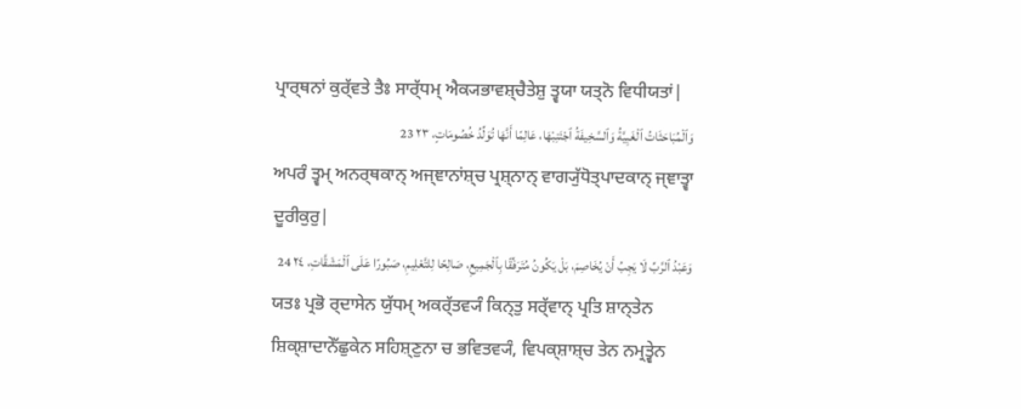ਪ੍ਰਾਰ੍ਥਨਾਂ ਕੁਰ੍ੱਵਤੇ ਤੈਃ ਸਾਰ੍ੱਧਮ੍ ਐਕ੍ਯਭਾਵਸ਼੍ਚੈਤੇਸ਼ੁ ਤ੍ਵਯਾ ਯਤ੍ਨੋ ਵਿਧੀਯਤਾਂ|
وَٱلْمُبَاحَثَاتُ ٱلْغَبِيَّةُ وَٱلسَّخِيفَةُ ٱجْتَنِبْهَا، عَالِمًا أَنَّهَا تُوَلِّدُ خُصُومَاتٍ، ٢٣ 23
ਅਪਰੰ ਤ੍ਵਮ੍ ਅਨਰ੍ਥਕਾਨ੍ ਅਜ੍ਞਾਨਾਂਸ਼੍ਚ ਪ੍ਰਸ਼੍ਨਾਨ੍ ਵਾਗ੍ਯੁੱਧੋਤ੍ਪਾਦਕਾਨ੍ ਜ੍ਞਾਤ੍ਵਾ ਦੂਰੀਕੁਰੁ|
وَعَبْدُ ٱلرَّبِّ لَا يَجِبُ أَنْ يُخَاصِمَ، بَلْ يَكُونُ مُتَرَفِّقًا بِٱلْجَمِيعِ، صَالِحًا لِلتَّعْلِيمِ، صَبُورًا عَلَى ٱلْمَشَقَّاتِ، ٢٤ 24
ਯਤਃ ਪ੍ਰਭੋ ਰ੍ਦਾਸੇਨ ਯੁੱਧਮ੍ ਅਕਰ੍ੱਤਵ੍ਯੰ ਕਿਨ੍ਤੁ ਸਰ੍ੱਵਾਨ੍ ਪ੍ਰਤਿ ਸ਼ਾਨ੍ਤੇਨ ਸ਼ਿਕ੍ਸ਼ਾਦਾਨੇੱਛੁਕੇਨ ਸਹਿਸ਼੍ਣੁਨਾ ਚ ਭਵਿਤਵ੍ਯੰ, ਵਿਪਕ੍ਸ਼ਾਸ਼੍ਚ ਤੇਨ ਨਮ੍ਰਤ੍ਵੇਨ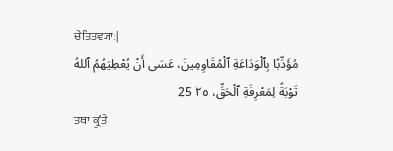ਚੇਤਿਤਵ੍ਯਾਃ|
مُؤَدِّبًا بِٱلْوَدَاعَةِ ٱلْمُقَاوِمِينَ، عَسَى أَنْ يُعْطِيَهُمُ ٱللهُ تَوْبَةً لِمَعْرِفَةِ ٱلْحَقِّ، ٢٥ 25
ਤਥਾ ਕ੍ਰੁʼਤੇ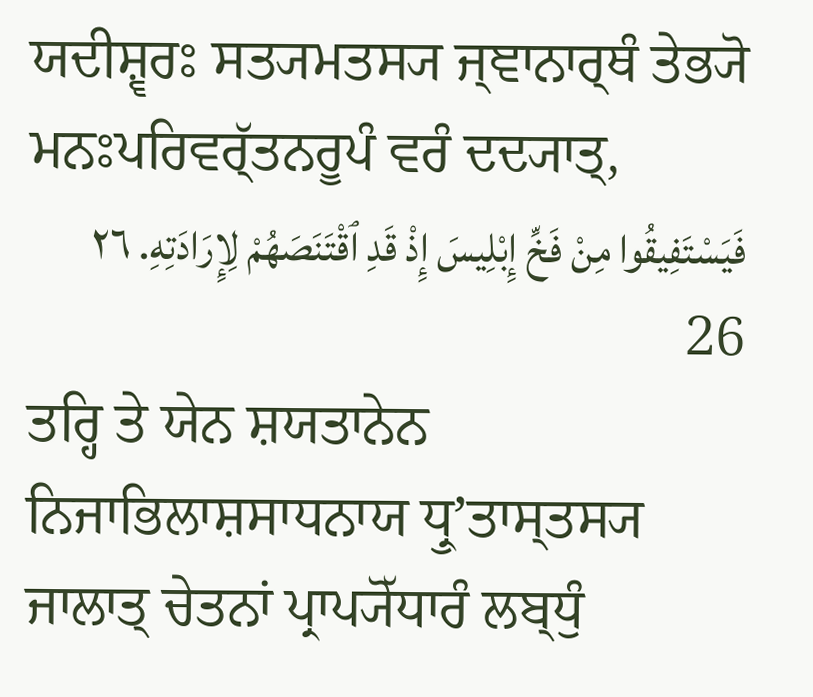ਯਦੀਸ਼੍ਵਰਃ ਸਤ੍ਯਮਤਸ੍ਯ ਜ੍ਞਾਨਾਰ੍ਥੰ ਤੇਭ੍ਯੋ ਮਨਃਪਰਿਵਰ੍ੱਤਨਰੂਪੰ ਵਰੰ ਦਦ੍ਯਾਤ੍,
فَيَسْتَفِيقُوا مِنْ فَخِّ إِبْلِيسَ إِذْ قَدِ ٱقْتَنَصَهُمْ لِإِرَادَتِهِ. ٢٦ 26
ਤਰ੍ਹਿ ਤੇ ਯੇਨ ਸ਼ਯਤਾਨੇਨ ਨਿਜਾਭਿਲਾਸ਼ਸਾਧਨਾਯ ਧ੍ਰੁʼਤਾਸ੍ਤਸ੍ਯ ਜਾਲਾਤ੍ ਚੇਤਨਾਂ ਪ੍ਰਾਪ੍ਯੋੱਧਾਰੰ ਲਬ੍ਧੁੰ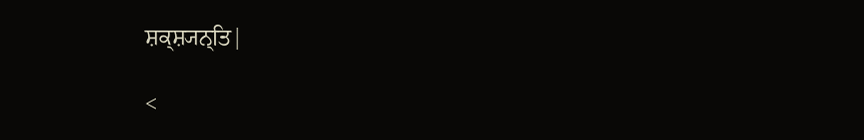ਸ਼ਕ੍ਸ਼੍ਯਨ੍ਤਿ|

<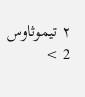٢ تيموثاوس 2 >